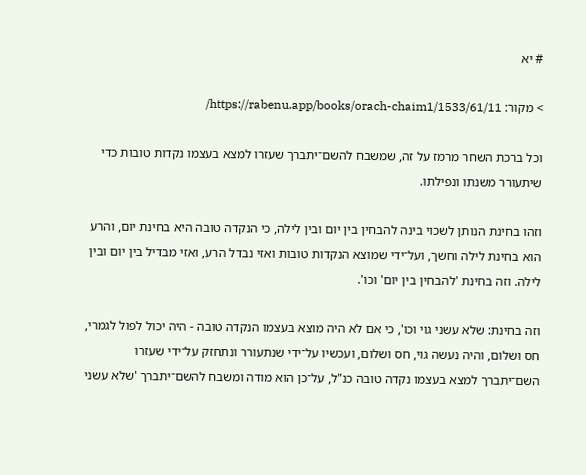# יא

> מקור: https://rabenu.app/books/orach-chaim1/1533/61/11/

וכל ברכת השחר מרמז על זה, שמשבח להשם־יתברך שעזרו למצא בעצמו נקדות טובות כדי שיתעורר משנתו ונפילתו.

וזהו בחינת הנותן לשכוי בינה להבחין בין יום ובין לילה, כי הנקדה טובה היא בחינת יום, והרע הוא בחינת לילה וחשך, ועל־ידי שמוצא הנקדות טובות ואזי נבדל הרע, ואזי מבדיל בין יום ובין לילה. וזה בחינת 'להבחין בין יום' וכו'.

וזה בחינת: שלא עשני גוי וכו', כי אם לא היה מוצא בעצמו הנקדה טובה - היה יכול לפול לגמרי, חס ושלום, והיה נעשה גוי, חס ושלום, ועכשיו על־ידי שנתעורר ונתחזק על־ידי שעזרו השם־יתברך למצא בעצמו נקדה טובה כנ"ל, על־כן הוא מודה ומשבח להשם־יתברך 'שלא עשני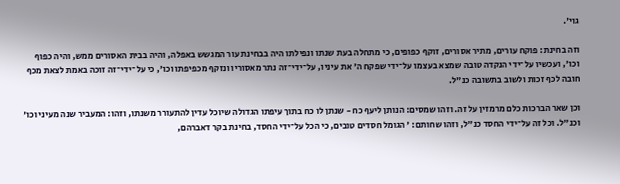גוי'.

וזה בחינת: פוקח עורים, מתיר אסורים, זוקף כפופים, כי מתחלה בעת שנתו ונפילתו היה בבחינת עור המגשש באפלה, והיה בבית האסורים ממש, והיה כפוף וכו', ועכשיו על־ידי הנקדה טובה שמצא בעצמו על־ידי שפקח ה' את עיניו, על־ידי־זה נתר מאסוריו ונזקף מכפיפתו וכו', כי על־ידי־זה זוכה באמת לצאת מכף חובה לכף זכות ולשוב בתשובה כנ"ל.

וכן שאר הברכות כלם מרמזין על זה. וזהו שמסים: הנותן ליעף כח - שנתן לו כח בתוך עיפתו הגדולה שיוכל עדין להתעורר משנתו, וזהו: המעביר שנה מעיני וכו' וכנ"ל. וכל זה על־ידי החסד כנ"ל, וזהו שחותם: ' הגומל חסדים טובים, כי הכל על־ידי החסד, בחינת בקר דאברהם,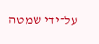על־ידי שמטה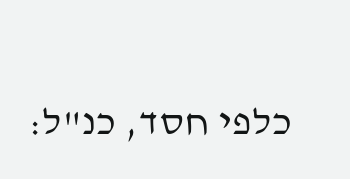כלפי חסד, כנ"ל: